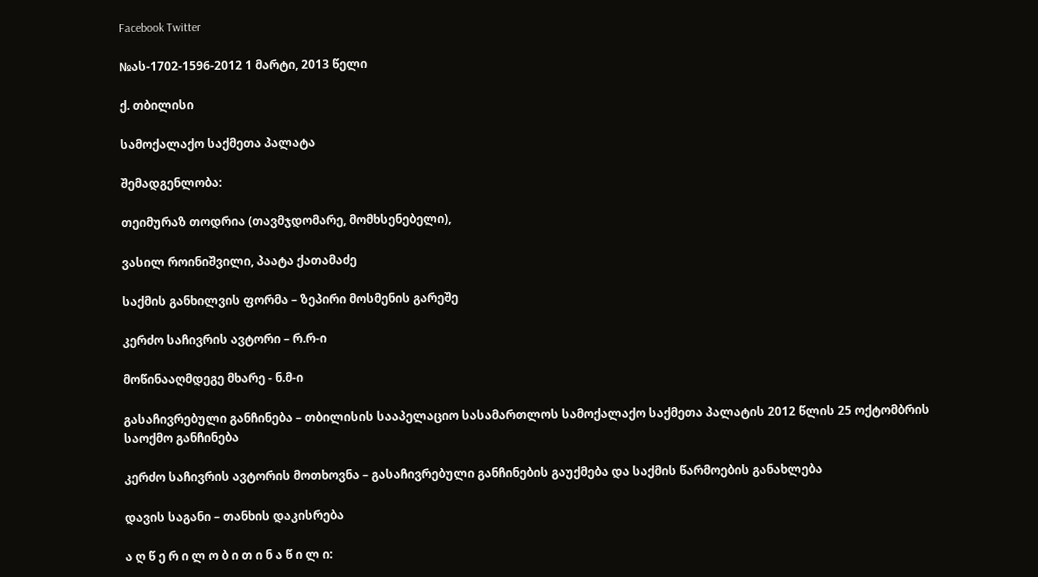Facebook Twitter

№ას-1702-1596-2012 1 მარტი, 2013 წელი

ქ. თბილისი

სამოქალაქო საქმეთა პალატა

შემადგენლობა:

თეიმურაზ თოდრია (თავმჯდომარე, მომხსენებელი),

ვასილ როინიშვილი, პაატა ქათამაძე

საქმის განხილვის ფორმა – ზეპირი მოსმენის გარეშე

კერძო საჩივრის ავტორი – რ.რ-ი

მოწინააღმდეგე მხარე - ნ.მ-ი

გასაჩივრებული განჩინება – თბილისის სააპელაციო სასამართლოს სამოქალაქო საქმეთა პალატის 2012 წლის 25 ოქტომბრის საოქმო განჩინება

კერძო საჩივრის ავტორის მოთხოვნა – გასაჩივრებული განჩინების გაუქმება და საქმის წარმოების განახლება

დავის საგანი – თანხის დაკისრება

ა ღ წ ე რ ი ლ ო ბ ი თ ი ნ ა წ ი ლ ი: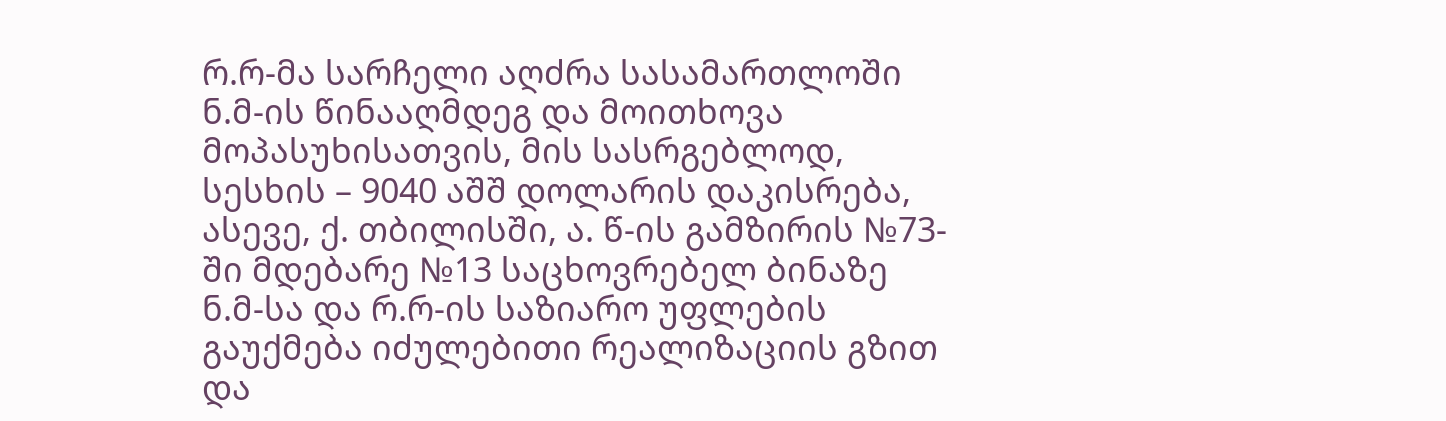რ.რ-მა სარჩელი აღძრა სასამართლოში ნ.მ-ის წინააღმდეგ და მოითხოვა მოპასუხისათვის, მის სასრგებლოდ, სესხის – 9040 აშშ დოლარის დაკისრება, ასევე, ქ. თბილისში, ა. წ-ის გამზირის №73-ში მდებარე №13 საცხოვრებელ ბინაზე ნ.მ-სა და რ.რ-ის საზიარო უფლების გაუქმება იძულებითი რეალიზაციის გზით და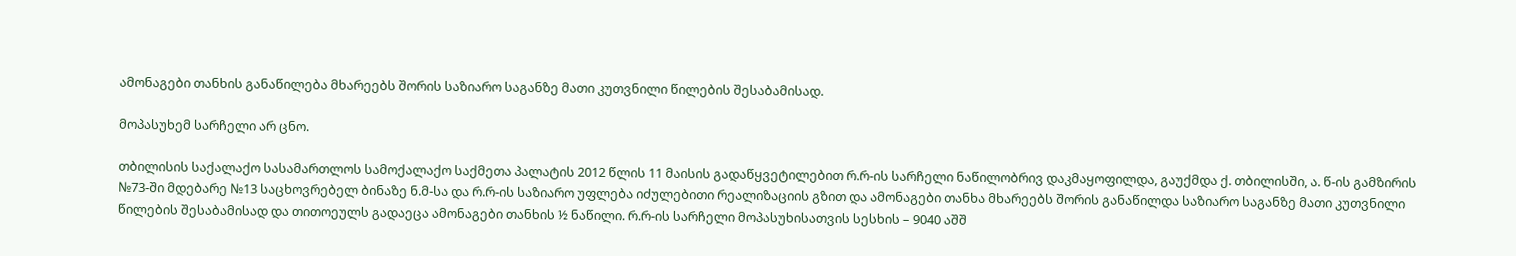ამონაგები თანხის განაწილება მხარეებს შორის საზიარო საგანზე მათი კუთვნილი წილების შესაბამისად.

მოპასუხემ სარჩელი არ ცნო.

თბილისის საქალაქო სასამართლოს სამოქალაქო საქმეთა პალატის 2012 წლის 11 მაისის გადაწყვეტილებით რ.რ-ის სარჩელი ნაწილობრივ დაკმაყოფილდა, გაუქმდა ქ. თბილისში, ა. წ-ის გამზირის №73-ში მდებარე №13 საცხოვრებელ ბინაზე ნ.მ-სა და რ.რ-ის საზიარო უფლება იძულებითი რეალიზაციის გზით და ამონაგები თანხა მხარეებს შორის განაწილდა საზიარო საგანზე მათი კუთვნილი წილების შესაბამისად და თითოეულს გადაეცა ამონაგები თანხის ½ ნაწილი. რ.რ-ის სარჩელი მოპასუხისათვის სესხის – 9040 აშშ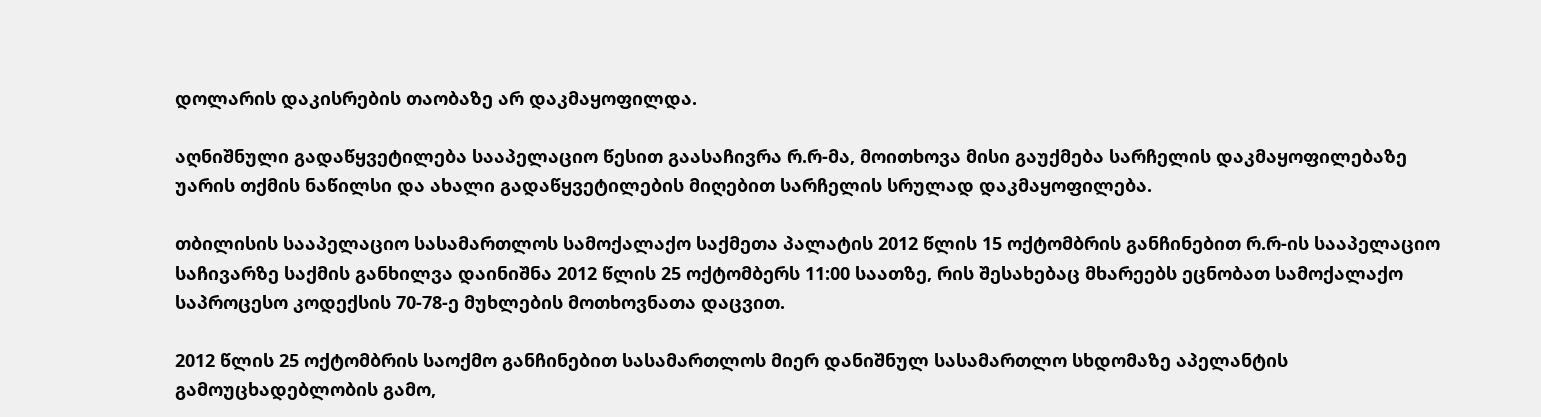დოლარის დაკისრების თაობაზე არ დაკმაყოფილდა.

აღნიშნული გადაწყვეტილება სააპელაციო წესით გაასაჩივრა რ.რ-მა, მოითხოვა მისი გაუქმება სარჩელის დაკმაყოფილებაზე უარის თქმის ნაწილსი და ახალი გადაწყვეტილების მიღებით სარჩელის სრულად დაკმაყოფილება.

თბილისის სააპელაციო სასამართლოს სამოქალაქო საქმეთა პალატის 2012 წლის 15 ოქტომბრის განჩინებით რ.რ-ის სააპელაციო საჩივარზე საქმის განხილვა დაინიშნა 2012 წლის 25 ოქტომბერს 11:00 საათზე, რის შესახებაც მხარეებს ეცნობათ სამოქალაქო საპროცესო კოდექსის 70-78-ე მუხლების მოთხოვნათა დაცვით.

2012 წლის 25 ოქტომბრის საოქმო განჩინებით სასამართლოს მიერ დანიშნულ სასამართლო სხდომაზე აპელანტის გამოუცხადებლობის გამო,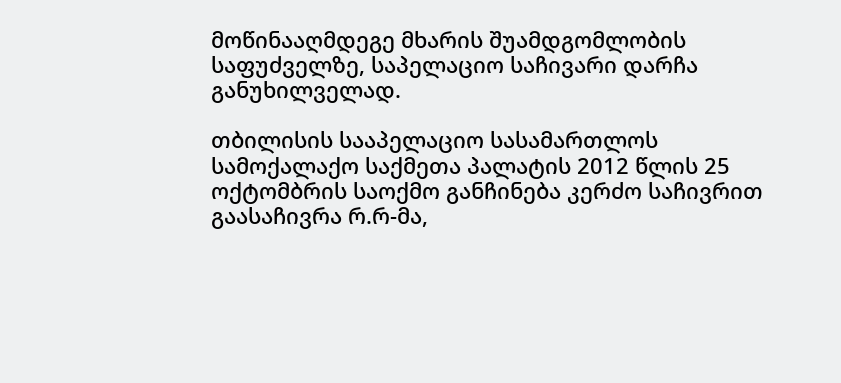მოწინააღმდეგე მხარის შუამდგომლობის საფუძველზე, საპელაციო საჩივარი დარჩა განუხილველად.

თბილისის სააპელაციო სასამართლოს სამოქალაქო საქმეთა პალატის 2012 წლის 25 ოქტომბრის საოქმო განჩინება კერძო საჩივრით გაასაჩივრა რ.რ-მა,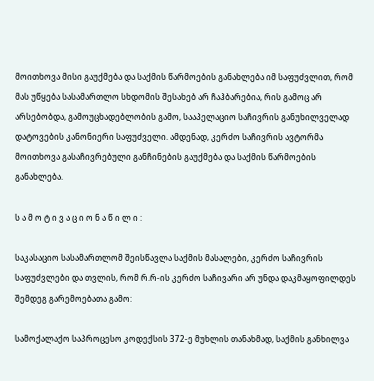მოითხოვა მისი გაუქმება და საქმის წარმოების განახლება იმ საფუძვლით, რომ მას უწყება სასამართლო სხდომის შესახებ არ ჩაჰბარებია, რის გამოც არ არსებობდა, გამოუცხადებლობის გამო, სააპელაციო საჩივრის განუხილველად დატოვების კანონიერი საფუძველი. ამდენად, კერძო საჩივრის ავტორმა მოითხოვა გასაჩივრებული განჩინების გაუქმება და საქმის წარმოების განახლება.

ს ა მ ო ტ ი ვ ა ც ი ო ნ ა წ ი ლ ი :

საკასაციო სასამართლომ შეისწავლა საქმის მასალები, კერძო საჩივრის საფუძვლები და თვლის, რომ რ.რ-ის კერძო საჩივარი არ უნდა დაკმაყოფილდეს შემდეგ გარემოებათა გამო:

სამოქალაქო საპროცესო კოდექსის 372-ე მუხლის თანახმად, საქმის განხილვა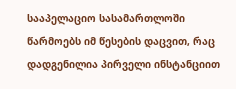სააპელაციო სასამართლოში წარმოებს იმ წესების დაცვით, რაც დადგენილია პირველი ინსტანციით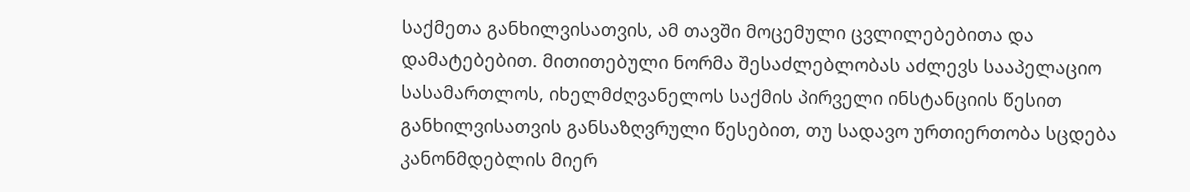საქმეთა განხილვისათვის, ამ თავში მოცემული ცვლილებებითა და დამატებებით. მითითებული ნორმა შესაძლებლობას აძლევს სააპელაციო სასამართლოს, იხელმძღვანელოს საქმის პირველი ინსტანციის წესით განხილვისათვის განსაზღვრული წესებით, თუ სადავო ურთიერთობა სცდება კანონმდებლის მიერ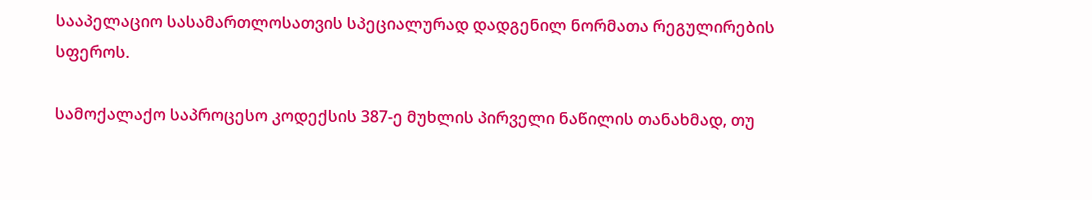სააპელაციო სასამართლოსათვის სპეციალურად დადგენილ ნორმათა რეგულირების სფეროს.

სამოქალაქო საპროცესო კოდექსის 387-ე მუხლის პირველი ნაწილის თანახმად, თუ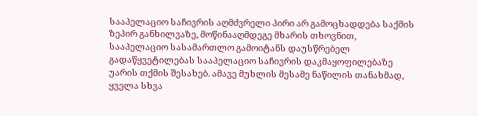სააპელაციო საჩივრის აღმძვრელი პირი არ გამოცხადდება საქმის ზეპირ განხილვაზე, მოწინააღმდეგე მხარის თხოვნით, სააპელაციო სასამართლო გამოიტანს დაუსწრებელ გადაწყვეტილებას სააპელაციო საჩივრის დაკმაყოფილებაზე უარის თქმის შესახებ. ამავე მუხლის მესამე ნაწილის თანახმად, ყველა სხვა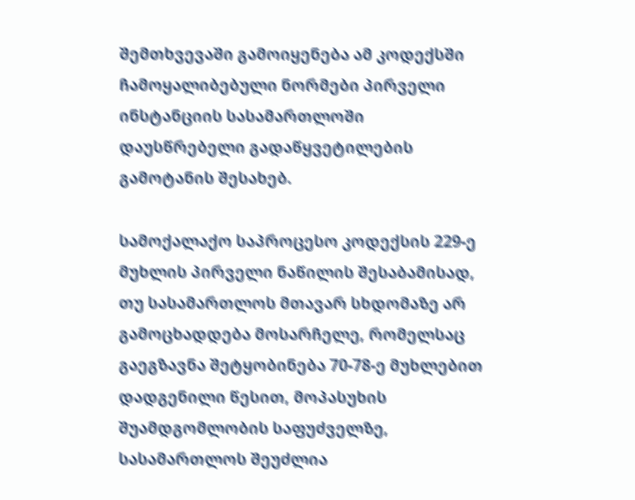შემთხვევაში გამოიყენება ამ კოდექსში ჩამოყალიბებული ნორმები პირველი ინსტანციის სასამართლოში დაუსწრებელი გადაწყვეტილების გამოტანის შესახებ.

სამოქალაქო საპროცესო კოდექსის 229-ე მუხლის პირველი ნაწილის შესაბამისად, თუ სასამართლოს მთავარ სხდომაზე არ გამოცხადდება მოსარჩელე, რომელსაც გაეგზავნა შეტყობინება 70-78-ე მუხლებით დადგენილი წესით, მოპასუხის შუამდგომლობის საფუძველზე, სასამართლოს შეუძლია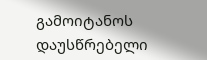გამოიტანოს დაუსწრებელი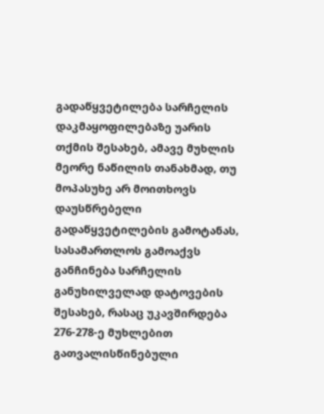გადაწყვეტილება სარჩელის დაკმაყოფილებაზე უარის თქმის შესახებ, ამავე მუხლის მეორე ნაწილის თანახმად, თუ მოპასუხე არ მოითხოვს დაუსწრებელი გადაწყვეტილების გამოტანას, სასამართლოს გამოაქვს განჩინება სარჩელის განუხილველად დატოვების შესახებ, რასაც უკავშირდება 276-278-ე მუხლებით გათვალისწინებული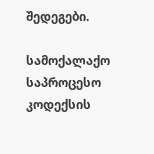შედეგები.

სამოქალაქო საპროცესო კოდექსის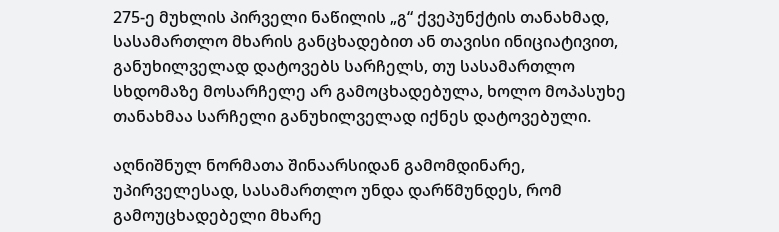275-ე მუხლის პირველი ნაწილის „გ“ ქვეპუნქტის თანახმად, სასამართლო მხარის განცხადებით ან თავისი ინიციატივით, განუხილველად დატოვებს სარჩელს, თუ სასამართლო სხდომაზე მოსარჩელე არ გამოცხადებულა, ხოლო მოპასუხე თანახმაა სარჩელი განუხილველად იქნეს დატოვებული.

აღნიშნულ ნორმათა შინაარსიდან გამომდინარე, უპირველესად, სასამართლო უნდა დარწმუნდეს, რომ გამოუცხადებელი მხარე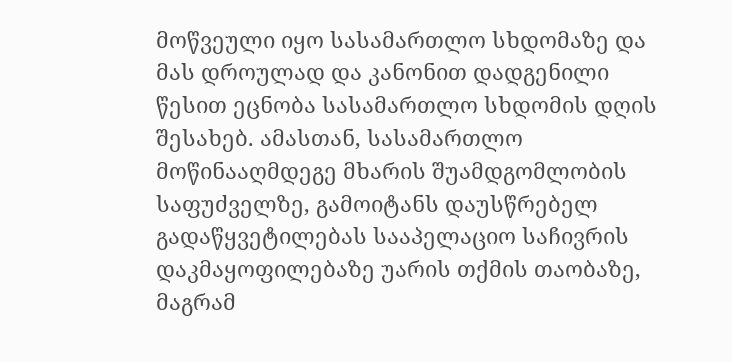მოწვეული იყო სასამართლო სხდომაზე და მას დროულად და კანონით დადგენილი წესით ეცნობა სასამართლო სხდომის დღის შესახებ. ამასთან, სასამართლო მოწინააღმდეგე მხარის შუამდგომლობის საფუძველზე, გამოიტანს დაუსწრებელ გადაწყვეტილებას სააპელაციო საჩივრის დაკმაყოფილებაზე უარის თქმის თაობაზე, მაგრამ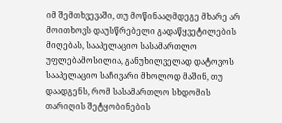იმ შემთხვევაში, თუ მოწინააღმდეგე მხარე არ მოითხოვს დაუსწრებელი გადაწყვეტილების მიღებას, სააპელაციო სასამართლო უფლებამოსილია, განუხილველად დატოვოს სააპელაციო საჩივარი მხოლოდ მაშინ, თუ დაადგენს, რომ სასამართლო სხდომის თარიღის შეტყობინების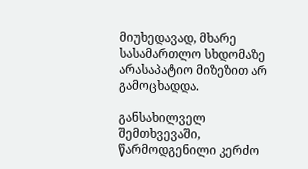მიუხედავად, მხარე სასამართლო სხდომაზე არასაპატიო მიზეზით არ გამოცხადდა.

განსახილველ შემთხვევაში, წარმოდგენილი კერძო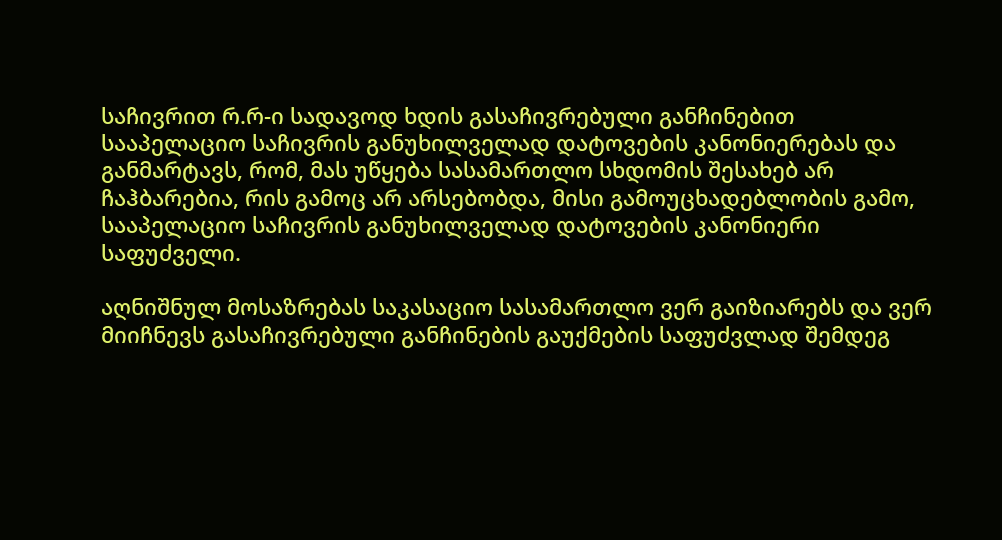საჩივრით რ.რ-ი სადავოდ ხდის გასაჩივრებული განჩინებით სააპელაციო საჩივრის განუხილველად დატოვების კანონიერებას და განმარტავს, რომ, მას უწყება სასამართლო სხდომის შესახებ არ ჩაჰბარებია, რის გამოც არ არსებობდა, მისი გამოუცხადებლობის გამო, სააპელაციო საჩივრის განუხილველად დატოვების კანონიერი საფუძველი.

აღნიშნულ მოსაზრებას საკასაციო სასამართლო ვერ გაიზიარებს და ვერ მიიჩნევს გასაჩივრებული განჩინების გაუქმების საფუძვლად შემდეგ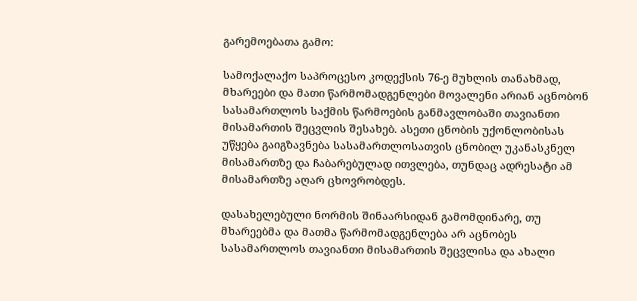გარემოებათა გამო:

სამოქალაქო საპროცესო კოდექსის 76-ე მუხლის თანახმად, მხარეები და მათი წარმომადგენლები მოვალენი არიან აცნობონ სასამართლოს საქმის წარმოების განმავლობაში თავიანთი მისამართის შეცვლის შესახებ. ასეთი ცნობის უქონლობისას უწყება გაიგზავნება სასამართლოსათვის ცნობილ უკანასკნელ მისამართზე და ჩაბარებულად ითვლება, თუნდაც ადრესატი ამ მისამართზე აღარ ცხოვრობდეს.

დასახელებული ნორმის შინაარსიდან გამომდინარე, თუ მხარეებმა და მათმა წარმომადგენლება არ აცნობეს სასამართლოს თავიანთი მისამართის შეცვლისა და ახალი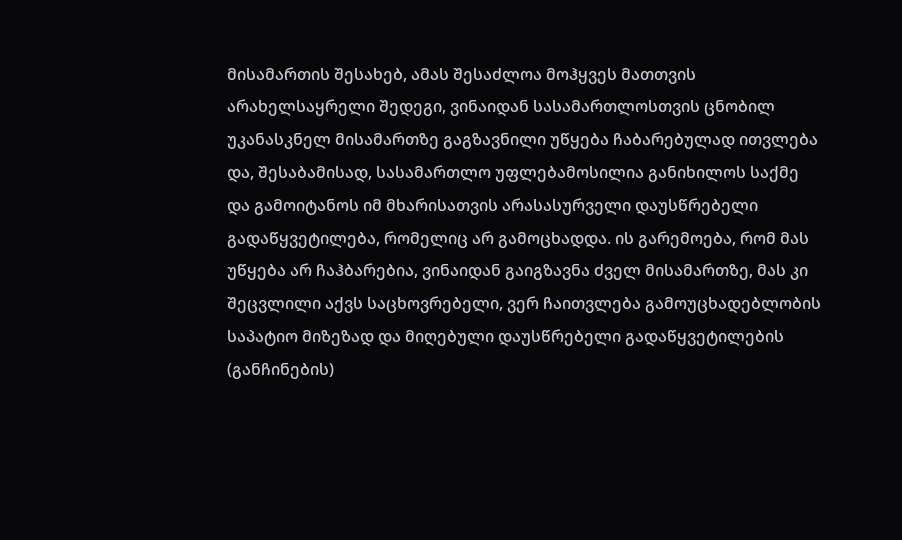მისამართის შესახებ, ამას შესაძლოა მოჰყვეს მათთვის არახელსაყრელი შედეგი, ვინაიდან სასამართლოსთვის ცნობილ უკანასკნელ მისამართზე გაგზავნილი უწყება ჩაბარებულად ითვლება და, შესაბამისად, სასამართლო უფლებამოსილია განიხილოს საქმე და გამოიტანოს იმ მხარისათვის არასასურველი დაუსწრებელი გადაწყვეტილება, რომელიც არ გამოცხადდა. ის გარემოება, რომ მას უწყება არ ჩაჰბარებია, ვინაიდან გაიგზავნა ძველ მისამართზე, მას კი შეცვლილი აქვს საცხოვრებელი, ვერ ჩაითვლება გამოუცხადებლობის საპატიო მიზეზად და მიღებული დაუსწრებელი გადაწყვეტილების (განჩინების)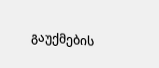გაუქმების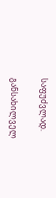საფუძვლად.

განსახილველ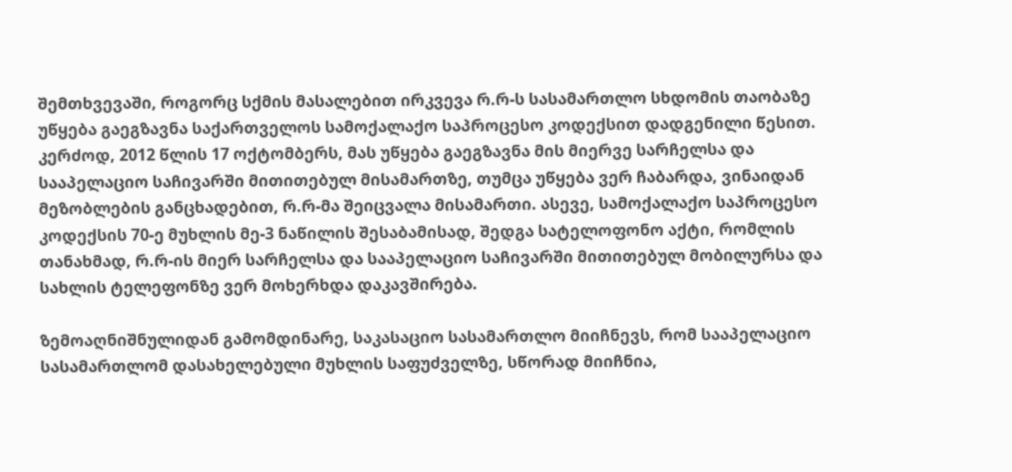შემთხვევაში, როგორც სქმის მასალებით ირკვევა რ.რ-ს სასამართლო სხდომის თაობაზე უწყება გაეგზავნა საქართველოს სამოქალაქო საპროცესო კოდექსით დადგენილი წესით. კერძოდ, 2012 წლის 17 ოქტომბერს, მას უწყება გაეგზავნა მის მიერვე სარჩელსა და სააპელაციო საჩივარში მითითებულ მისამართზე, თუმცა უწყება ვერ ჩაბარდა, ვინაიდან მეზობლების განცხადებით, რ.რ-მა შეიცვალა მისამართი. ასევე, სამოქალაქო საპროცესო კოდექსის 70-ე მუხლის მე-3 ნაწილის შესაბამისად, შედგა სატელოფონო აქტი, რომლის თანახმად, რ.რ-ის მიერ სარჩელსა და სააპელაციო საჩივარში მითითებულ მობილურსა და სახლის ტელეფონზე ვერ მოხერხდა დაკავშირება.

ზემოაღნიშნულიდან გამომდინარე, საკასაციო სასამართლო მიიჩნევს, რომ სააპელაციო სასამართლომ დასახელებული მუხლის საფუძველზე, სწორად მიიჩნია,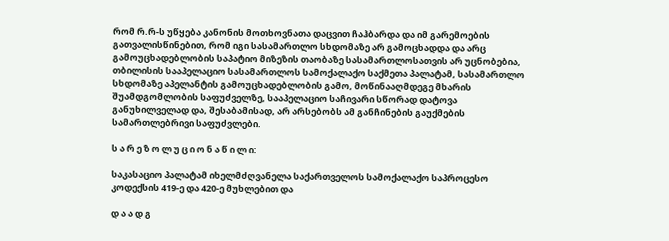რომ რ.რ-ს უწყება კანონის მოთხოვნათა დაცვით ჩაჰბარდა და იმ გარემოების გათვალისწინებით, რომ იგი სასამართლო სხდომაზე არ გამოცხადდა და არც გამოუცხადებლობის საპატიო მიზეზის თაობაზე სასამართლოსათვის არ უცნობებია, თბილისის სააპელაციო სასამართლოს სამოქალაქო საქმეთა პალატამ, სასამართლო სხდომაზე აპელანტის გამოუცხადებლობის გამო, მოწინააღმდეგე მხარის შუამდგომლობის საფუძველზე, სააპელაციო საჩივარი სწორად დატოვა განუხილველად და, შესაბამისად, არ არსებობს ამ განჩინების გაუქმების სამართლებრივი საფუძვლები.

ს ა რ ე ზ ო ლ უ ც ი ო ნ ა წ ი ლ ი:

საკასაციო პალატამ იხელმძღვანელა საქართველოს სამოქალაქო საპროცესო კოდექსის 419-ე და 420-ე მუხლებით და

დ ა ა დ გ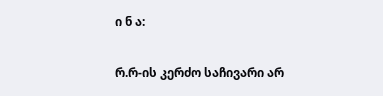ი ნ ა:

რ.რ-ის კერძო საჩივარი არ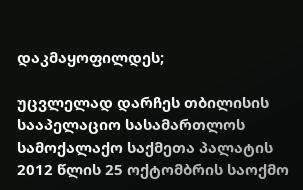დაკმაყოფილდეს;

უცვლელად დარჩეს თბილისის სააპელაციო სასამართლოს სამოქალაქო საქმეთა პალატის 2012 წლის 25 ოქტომბრის საოქმო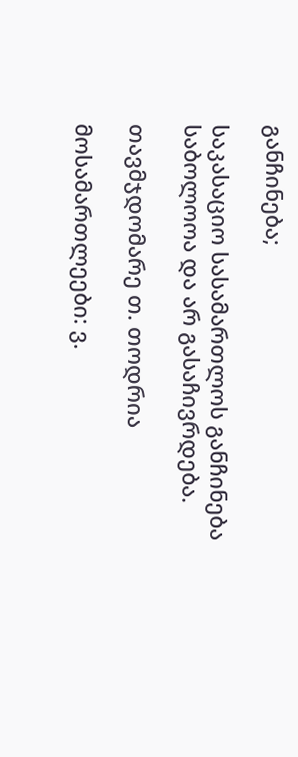განჩინება;

საკასაციო სასამართლოს განჩინება საბოლოოა და არ გასაჩივრდება.

თავმჯდომარე თ. თოდრია

მოსამართლეები: ვ.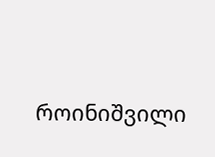როინიშვილი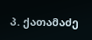პ. ქათამაძე